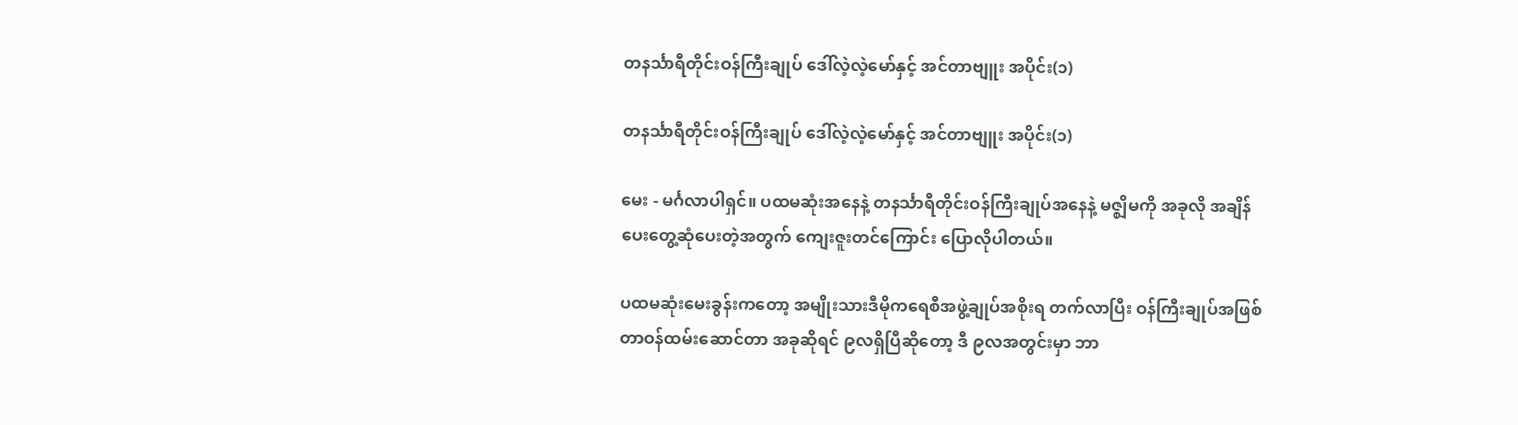တနင်္သာရီတိုင်းဝန်ကြီးချုပ် ဒေါ်လဲ့လဲ့မော်နှင့် အင်တာဗျူး အပိုင်း(၁)

တနင်္သာရီတိုင်းဝန်ကြီးချုပ် ဒေါ်လဲ့လဲ့မော်နှင့် အင်တာဗျူး အပိုင်း(၁)

မေး - မင်္ဂလာပါရှင်။ ပထမဆုံးအနေနဲ့ တနင်္သာရီတိုင်းဝန်ကြီးချုပ်အနေနဲ့ မဇ္ဈိမကို အခုလို အချိန်ပေးတွေ့ဆုံပေးတဲ့အတွက် ကျေးဇူးတင်ကြောင်း ပြောလိုပါတယ်။

ပထမဆုံးမေးခွန်းကတော့ အမျိုးသားဒီမိုကရေစီအဖွဲ့ချုပ်အစိုးရ တက်လာပြီး ဝန်ကြီးချုပ်အဖြစ် တာဝန်ထမ်းဆောင်တာ အခုဆိုရင် ၉လရှိပြီဆိုတော့ ဒီ ၉လအတွင်းမှာ ဘာ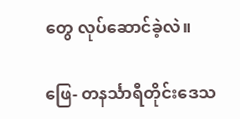တွေ လုပ်ဆောင်ခဲ့လဲ။

ဖြေ- တနင်္သာရီတိုင်းဒေသ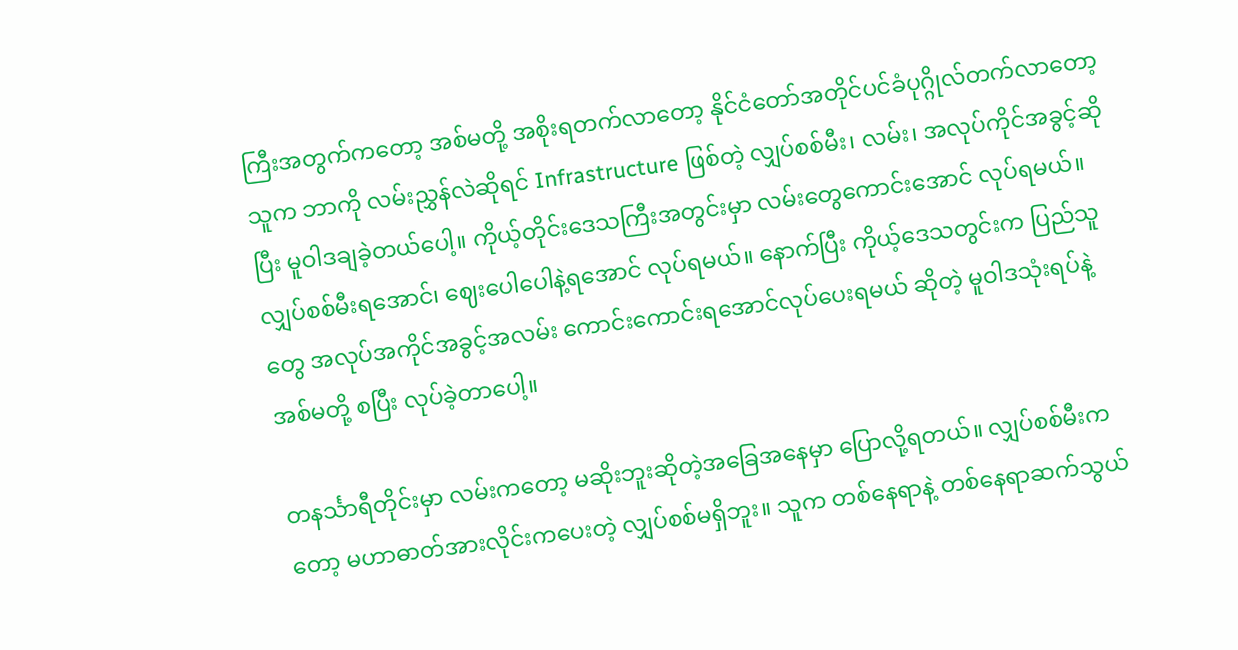ကြီးအတွက်ကတော့ အစ်မတို့ အစိုးရတက်လာတော့ နိုင်ငံတော်အတိုင်ပင်ခံပုဂ္ဂိုလ်တက်လာတော့ သူက ဘာကို လမ်းညွှန်လဲဆိုရင် Infrastructure ဖြစ်တဲ့ လျှပ်စစ်မီး၊ လမ်း၊ အလုပ်ကိုင်အခွင့်ဆိုပြီး မူဝါဒချခဲ့တယ်ပေါ့။ ကိုယ့်တိုင်းဒေသကြီးအတွင်းမှာ လမ်းတွေကောင်းအောင် လုပ်ရမယ်။ လျှပ်စစ်မီးရအောင်၊ ဈေးပေါပေါနဲ့ရအောင် လုပ်ရမယ်။ နောက်ပြီး ကိုယ့်ဒေသတွင်းက ပြည်သူတွေ အလုပ်အကိုင်အခွင့်အလမ်း ကောင်းကောင်းရအောင်လုပ်ပေးရမယ် ဆိုတဲ့ မူဝါဒသုံးရပ်နဲ့ အစ်မတို့ စပြီး လုပ်ခဲ့တာပေါ့။

တနင်္သာရီတိုင်းမှာ လမ်းကတော့ မဆိုးဘူးဆိုတဲ့အခြေအနေမှာ ပြောလို့ရတယ်။ လျှပ်စစ်မီးကတော့ မဟာဓာတ်အားလိုင်းကပေးတဲ့ လျှပ်စစ်မရှိဘူး။ သူက တစ်နေရာနဲ့ တစ်နေရာဆက်သွယ်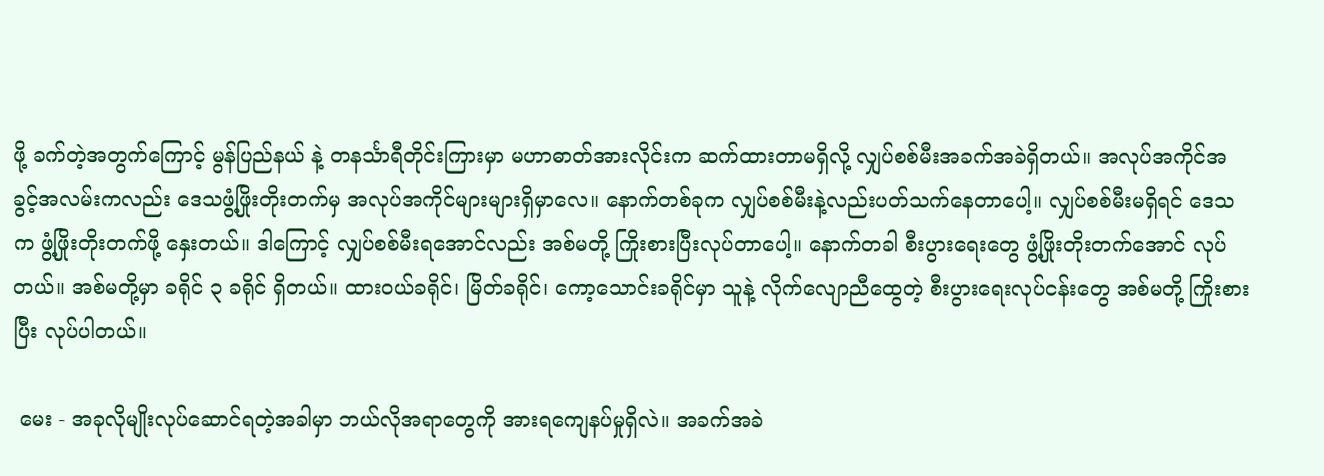ဖို့ ခက်တဲ့အတွက်ကြောင့် မွန်ပြည်နယ် နဲ့ တနင်္သာရီတိုင်းကြားမှာ မဟာဓာတ်အားလိုင်းက ဆက်ထားတာမရှိလို့ လျှပ်စစ်မီးအခက်အခဲရှိတယ်။ အလုပ်အကိုင်အခွင့်အလမ်းကလည်း ဒေသဖွံ့ဖြိုးတိုးတက်မှ အလုပ်အကိုင်များများရှိမှာလေ။ နောက်တစ်ခုက လျှပ်စစ်မီးနဲ့လည်းပတ်သက်နေတာပေါ့။ လျှပ်စစ်မီးမရှိရင် ဒေသက ဖွံ့ဖြိုးတိုးတက်ဖို့ နှေးတယ်။ ဒါကြောင့် လျှပ်စစ်မီးရအောင်လည်း အစ်မတို့ ကြိုးစားပြီးလုပ်တာပေါ့။ နောက်တခါ စီးပွားရေးတွေ ဖွံ့ဖြိုးတိုးတက်အောင် လုပ်တယ်။ အစ်မတို့မှာ ခရိုင် ၃ ခရိုင် ရှိတယ်။ ထားဝယ်ခရိုင်၊ မြိတ်ခရိုင်၊ ကော့သောင်းခရိုင်မှာ သူနဲ့ လိုက်လျောညီထွေတဲ့ စီးပွားရေးလုပ်ငန်းတွေ အစ်မတို့ ကြိုးစားပြီး လုပ်ပါတယ်။

 မေး - အခုလိုမျိုးလုပ်ဆောင်ရတဲ့အခါမှာ ဘယ်လိုအရာတွေကို အားရကျေနပ်မှုရှိလဲ။ အခက်အခဲ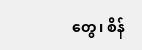တွေ၊ စိန်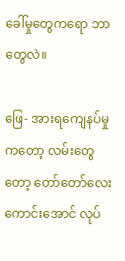ခေါ်မှုတွေကရော ဘာတွေလဲ။

ဖြေ- အားရကျေနပ်မှုကတော့ လမ်းတွေတော့ တော်တော်လေးကောင်းအောင် လုပ်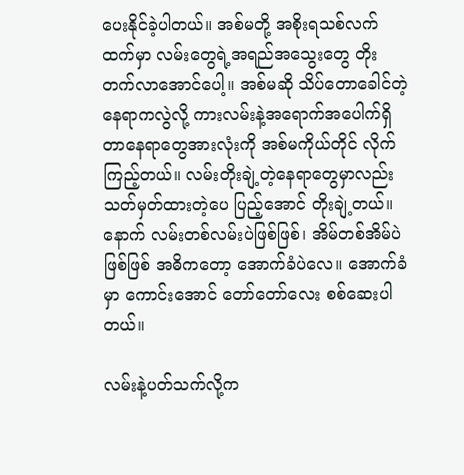ပေးနိုင်ခဲ့ပါတယ်။ အစ်မတို့ အစိုးရသစ်လက်ထက်မှာ လမ်းတွေရဲ့အရည်အသွေးတွေ တိုးတက်လာအောင်ပေါ့။ အစ်မဆို သိပ်တောခေါင်တဲ့နေရာကလွဲလို့ ကားလမ်းနဲ့အရောက်အပေါက်ရှိတာနေရာတွေအားလုံးကို အစ်မကိုယ်တိုင် လိုက်ကြည့်တယ်။ လမ်းတိုးချဲ့တဲ့နေရာတွေမှာလည်း သတ်မှတ်ထားတဲ့ပေ ပြည့်အောင် တိုးချဲ့တယ်။ နောက် လမ်းတစ်လမ်းပဲဖြစ်ဖြစ်၊ အိမ်တစ်အိမ်ပဲဖြစ်ဖြစ် အဓိကတော့ အောက်ခံပဲလေ။ အောက်ခံမှာ ကောင်းအောင် တော်တော်လေး စစ်ဆေးပါတယ်။

လမ်းနဲ့ပတ်သက်လို့က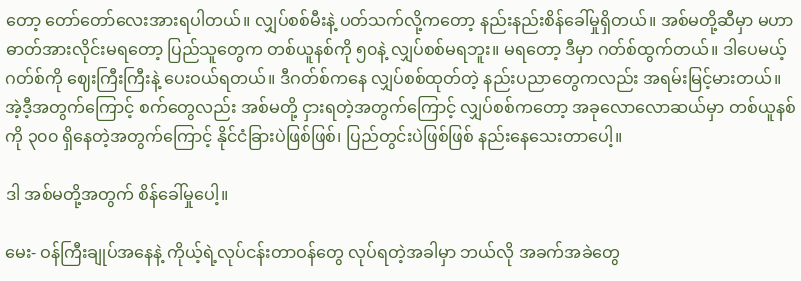တော့ တော်တော်လေးအားရပါတယ်။ လျှပ်စစ်မီးနဲ့ ပတ်သက်လို့ကတော့ နည်းနည်းစိန်ခေါ်မှုရှိတယ်။ အစ်မတို့ဆီမှာ မဟာဓာတ်အားလိုင်းမရတော့ ပြည်သူတွေက တစ်ယူနစ်ကို ၅၀နဲ့ လျှပ်စစ်မရဘူး။ မရတော့ ဒီမှာ ဂတ်စ်ထွက်တယ်။ ဒါပေမယ့် ဂတ်စ်ကို ဈေးကြီးကြီးနဲ့ ပေးဝယ်ရတယ်။ ဒီဂတ်စ်ကနေ လျှပ်စစ်ထုတ်တဲ့ နည်းပညာတွေကလည်း အရမ်းမြင့်မားတယ်။ အဲ့ဒီ့အတွက်ကြောင့် စက်တွေလည်း အစ်မတို့ ငှားရတဲ့အတွက်ကြောင့် လျှပ်စစ်ကတော့ အခုလောလောဆယ်မှာ တစ်ယူနစ်ကို ၃၀၀ ရှိနေတဲ့အတွက်ကြောင့် နိုင်ငံခြားပဲဖြစ်ဖြစ်၊ ပြည်တွင်းပဲဖြစ်ဖြစ် နည်းနေသေးတာပေါ့။

ဒါ အစ်မတို့အတွက် စိန်ခေါ်မှုပေါ့။

မေး- ဝန်ကြီးချုပ်အနေနဲ့ ကိုယ့်ရဲ့လုပ်ငန်းတာဝန်တွေ လုပ်ရတဲ့အခါမှာ ဘယ်လို အခက်အခဲတွေ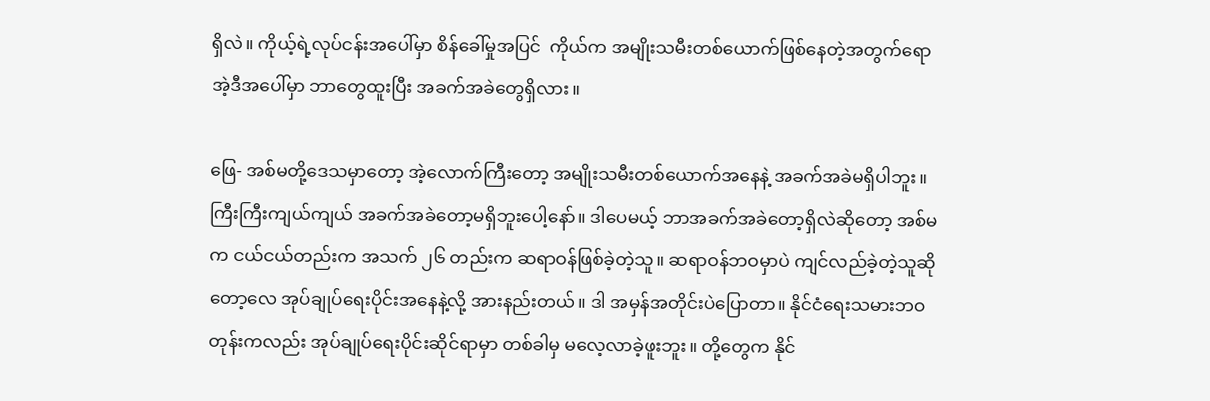ရှိလဲ။ ကိုယ့်ရဲ့လုပ်ငန်းအပေါ်မှာ စိန်ခေါ်မှုအပြင်  ကိုယ်က အမျိုးသမီးတစ်ယောက်ဖြစ်နေတဲ့အတွက်ရော အဲ့ဒီအပေါ်မှာ ဘာတွေထူးပြီး အခက်အခဲတွေရှိလား။

ဖြေ- အစ်မတို့ဒေသမှာတော့ အဲ့လောက်ကြီးတော့ အမျိုးသမီးတစ်ယောက်အနေနဲ့ အခက်အခဲမရှိပါဘူး။ ကြီးကြီးကျယ်ကျယ် အခက်အခဲတော့မရှိဘူးပေါ့နော်။ ဒါပေမယ့် ဘာအခက်အခဲတော့ရှိလဲဆိုတော့ အစ်မက ငယ်ငယ်တည်းက အသက် ၂၆ တည်းက ဆရာဝန်ဖြစ်ခဲ့တဲ့သူ။ ဆရာဝန်ဘဝမှာပဲ ကျင်လည်ခဲ့တဲ့သူဆိုတော့လေ အုပ်ချုပ်ရေးပိုင်းအနေနဲ့လို့ အားနည်းတယ်။ ဒါ အမှန်အတိုင်းပဲပြောတာ။ နိုင်ငံရေးသမားဘဝတုန်းကလည်း အုပ်ချုပ်ရေးပိုင်းဆိုင်ရာမှာ တစ်ခါမှ မလေ့လာခဲ့ဖူးဘူး။ တို့တွေက နိုင်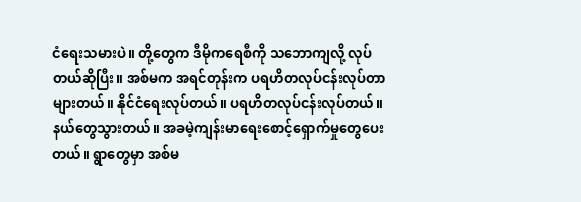ငံရေးသမားပဲ။ တို့တွေက ဒီမိုကရေစီကို သဘောကျလို့ လုပ်တယ်ဆိုပြီး။ အစ်မက အရင်တုန်းက ပရဟိတလုပ်ငန်းလုပ်တာများတယ်။ နိုင်ငံရေးလုပ်တယ်။ ပရဟိတလုပ်ငန်းလုပ်တယ်။ နယ်တွေသွားတယ်။ အခမဲ့ကျန်းမာရေးစောင့်ရှောက်မှုတွေပေးတယ်။ ရွာတွေမှာ အစ်မ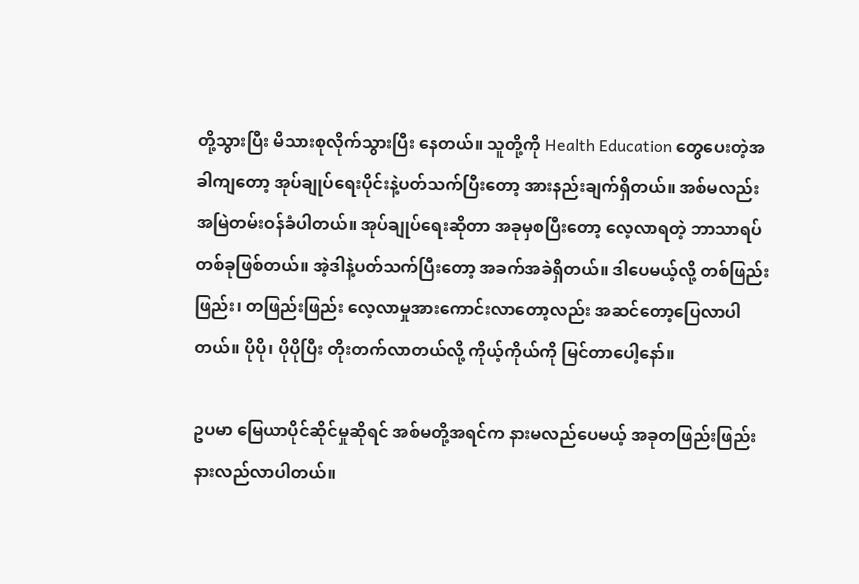တို့သွားပြီး မိသားစုလိုက်သွားပြီး နေတယ်။ သူတို့ကို Health Education တွေပေးတဲ့အခါကျတော့ အုပ်ချုပ်ရေးပိုင်းနဲ့ပတ်သက်ပြီးတော့ အားနည်းချက်ရှိတယ်။ အစ်မလည်း အမြဲတမ်းဝန်ခံပါတယ်။ အုပ်ချုပ်ရေးဆိုတာ အခုမှစပြီးတော့ လေ့လာရတဲ့ ဘာသာရပ်တစ်ခုဖြစ်တယ်။ အဲ့ဒါနဲ့ပတ်သက်ပြီးတော့ အခက်အခဲရှိတယ်။ ဒါပေမယ့်လို့ တစ်ဖြည်းဖြည်း၊ တဖြည်းဖြည်း လေ့လာမှုအားကောင်းလာတော့လည်း အဆင်တော့ပြေလာပါတယ်။ ပိုပို၊ ပိုပိုပြီး တိုးတက်လာတယ်လို့ ကိုယ့်ကိုယ်ကို မြင်တာပေါ့နော်။

ဥပမာ မြေယာပိုင်ဆိုင်မှုဆိုရင် အစ်မတို့အရင်က နားမလည်ပေမယ့် အခုတဖြည်းဖြည်း နားလည်လာပါတယ်။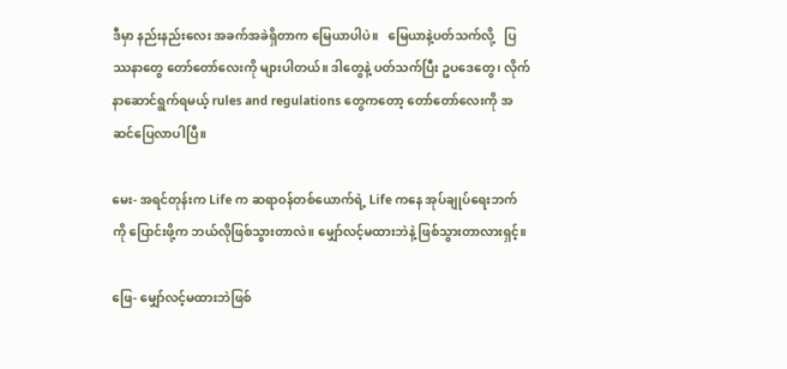ဒီမှာ နည်းနည်းလေး အခက်အခဲရှိတာက မြေယာပါပဲ။   မြေယာနဲ့ပတ်သက်လို့   ပြဿနာတွေ တော်တော်လေးကို များပါတယ်။ ဒါတွေနဲ့ ပတ်သက်ပြီး ဥပဒေတွေ၊ လိုက်နာဆောင်ရွက်ရမယ့် rules and regulations တွေကတော့ တော်တော်လေးကို အဆင်ပြေလာပါပြီ။

မေး- အရင်တုန်းက Life က ဆရာဝန်တစ်ယောက်ရဲ့ Life ကနေ အုပ်ချုပ်ရေးဘက်ကို ပြောင်းဖို့က ဘယ်လိုဖြစ်သွားတာလဲ။ မျှော်လင့်မထားဘဲနဲ့ ဖြစ်သွားတာလားရှင့်။

ဖြေ- မျှော်လင့်မထားဘဲဖြစ်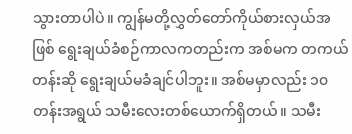သွားတာပါပဲ။ ကျွန်မတို့လွှတ်တော်ကိုယ်စားလှယ်အဖြစ် ရွေးချယ်ခံစဉ်ကာလကတည်းက အစ်မက တကယ်တန်းဆို ရွေးချယ်မခံချင်ပါဘူး။ အစ်မမှာလည်း ၁၀တန်းအရွယ် သမီးလေးတစ်ယောက်ရှိတယ်။ သမီး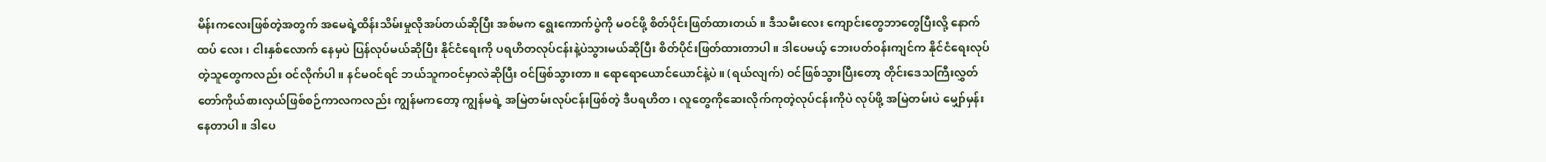မိန်းကလေးဖြစ်တဲ့အတွက် အမေရဲ့ထိန်းသိမ်းမှုလိုအပ်တယ်ဆိုပြီး အစ်မက ရွေးကောက်ပွဲကို မဝင်ဖို့ စိတ်ပိုင်းဖြတ်ထားတယ်။ ဒီသမီးလေး ကျောင်းတွေဘာတွေပြီးလို့ နောက်ထပ် လေး၊ ငါးနှစ်လောက် နေမှပဲ ပြန်လုပ်မယ်ဆိုပြီး နိုင်ငံရေးကို ပရဟိတလုပ်ငန်းနဲ့ပဲသွားမယ်ဆိုပြီး စိတ်ပိုင်းဖြတ်ထားတာပါ။ ဒါပေမယ့် ဘေးပတ်ဝန်းကျင်က နိုင်ငံရေးလုပ်တဲ့သူတွေကလည်း ဝင်လိုက်ပါ။ နင်မဝင်ရင် ဘယ်သူကဝင်မှာလဲဆိုပြီး ဝင်ဖြစ်သွားတာ။ ရောရောယောင်ယောင်နဲ့ပဲ။ (ရယ်လျက်) ဝင်ဖြစ်သွားပြီးတော့ တိုင်းဒေသကြီးလွှတ်တော်ကိုယ်စားလှယ်ဖြစ်စဉ်ကာလကလည်း ကျွန်မကတော့ ကျွန်မရဲ့ အမြဲတမ်းလုပ်ငန်းဖြစ်တဲ့ ဒီပရဟိတ၊ လူတွေကိုဆေးလိုက်ကုတဲ့လုပ်ငန်းကိုပဲ လုပ်ဖို့ အမြဲတမ်းပဲ မျှော်မှန်းနေတာပါ။ ဒါပေ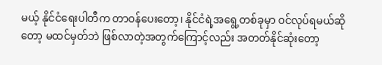မယ့် နိုင်ငံရေးပါတီက တာဝန်ပေးတော့၊ နိုင်ငံရဲ့အရွေ့တစ်ခုမှာ ဝင်လုပ်ရမယ်ဆိုတော့ မထင်မှတ်ဘဲ ဖြစ်လာတဲ့အတွက်ကြောင့်လည်း အတတ်နိုင်ဆုံးတော့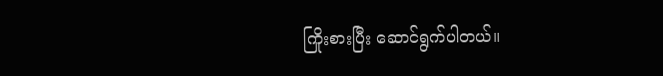ကြိုးစားပြီး ဆောင်ရွက်ပါတယ်။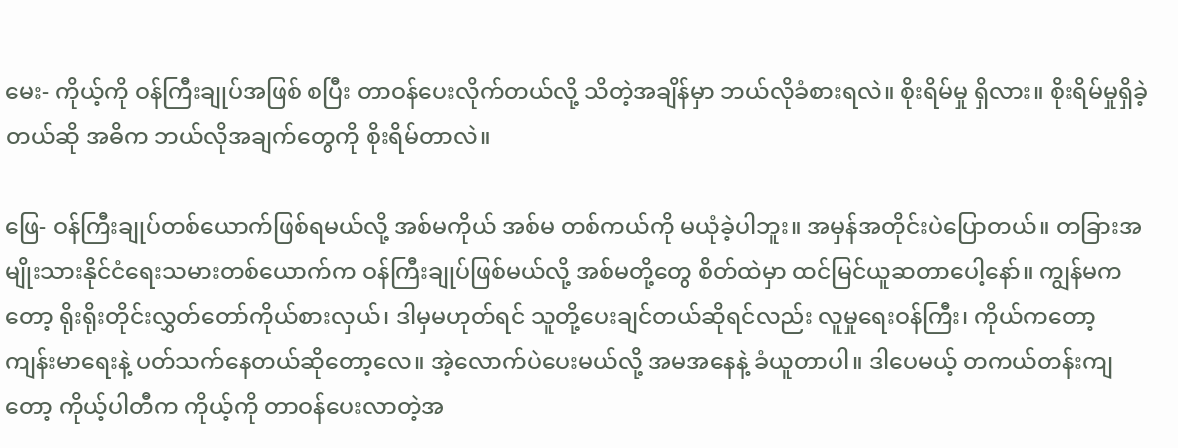မေး- ကိုယ့်ကို ဝန်ကြီးချုပ်အဖြစ် စပြီး တာဝန်ပေးလိုက်တယ်လို့ သိတဲ့အချိန်မှာ ဘယ်လိုခံစားရလဲ။ စိုးရိမ်မှု ရှိလား။ စိုးရိမ်မှုရှိခဲ့တယ်ဆို အဓိက ဘယ်လိုအချက်တွေကို စိုးရိမ်တာလဲ။

ဖြေ- ဝန်ကြီးချုပ်တစ်ယောက်ဖြစ်ရမယ်လို့ အစ်မကိုယ် အစ်မ တစ်ကယ်ကို မယုံခဲ့ပါဘူး။ အမှန်အတိုင်းပဲပြောတယ်။ တခြားအမျိုးသားနိုင်ငံရေးသမားတစ်ယောက်က ဝန်ကြီးချုပ်ဖြစ်မယ်လို့ အစ်မတို့တွေ စိတ်ထဲမှာ ထင်မြင်ယူဆတာပေါ့နော်။ ကျွန်မကတော့ ရိုးရိုးတိုင်းလွှတ်တော်ကိုယ်စားလှယ်၊ ဒါမှမဟုတ်ရင် သူတို့ပေးချင်တယ်ဆိုရင်လည်း လူမှုရေးဝန်ကြီး၊ ကိုယ်ကတော့ ကျန်းမာရေးနဲ့ ပတ်သက်နေတယ်ဆိုတော့လေ။ အဲ့လောက်ပဲပေးမယ်လို့ အမအနေနဲ့ ခံယူတာပါ။ ဒါပေမယ့် တကယ်တန်းကျတော့ ကိုယ့်ပါတီက ကိုယ့်ကို တာဝန်ပေးလာတဲ့အ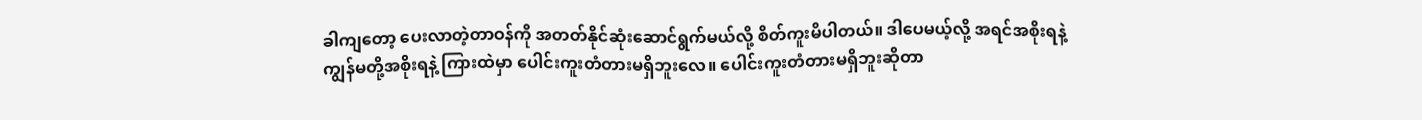ခါကျတော့ ပေးလာတဲ့တာဝန်ကို အတတ်နိုင်ဆုံးဆောင်ရွက်မယ်လို့ စိတ်ကူးမိပါတယ်။ ဒါပေမယ့်လို့ အရင်အစိုးရနဲ့ ကျွန်မတို့အစိုးရနဲ့ ကြားထဲမှာ ပေါင်းကူးတံတားမရှိဘူးလေ။ ပေါင်းကူးတံတားမရှိဘူးဆိုတာ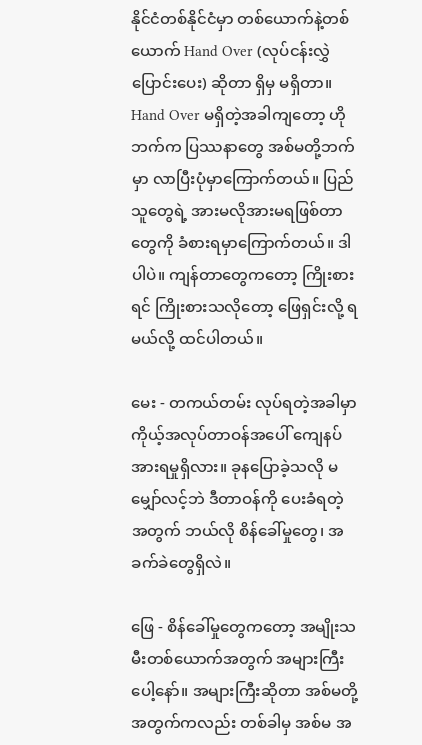နိုင်ငံတစ်နိုင်ငံမှာ တစ်ယောက်နဲ့တစ်ယောက် Hand Over (လုပ်ငန်းလွှဲပြောင်းပေး) ဆိုတာ ရှိမှ မရှိတာ။ Hand Over မရှိတဲ့အခါကျတော့ ဟိုဘက်က ပြဿနာတွေ အစ်မတို့ဘက်မှာ လာပြီးပုံမှာကြောက်တယ်။ ပြည်သူတွေရဲ့ အားမလိုအားမရဖြစ်တာတွေကို ခံစားရမှာကြောက်တယ်။ ဒါပါပဲ။ ကျန်တာတွေကတော့ ကြိုးစားရင် ကြိုးစားသလိုတော့ ဖြေရှင်းလို့ ရမယ်လို့ ထင်ပါတယ်။

မေး - တကယ်တမ်း လုပ်ရတဲ့အခါမှာ ကိုယ့်အလုပ်တာဝန်အပေါ် ကျေနပ်အားရမှုရှိလား။ ခုနပြောခဲ့သလို မမျှော်လင့်ဘဲ ဒီတာဝန်ကို ပေးခံရတဲ့အတွက် ဘယ်လို စိန်ခေါ်မှုတွေ၊ အခက်ခဲတွေရှိလဲ။

ဖြေ - စိန်ခေါ်မှုတွေကတော့ အမျိုးသမီးတစ်ယောက်အတွက် အများကြီးပေါ့နော်။ အများကြီးဆိုတာ အစ်မတို့အတွက်ကလည်း တစ်ခါမှ အစ်မ အ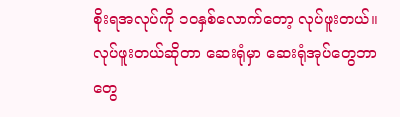စိုးရအလုပ်ကို ၁၀နှစ်လောက်တော့ လုပ်ဖူးတယ်။ လုပ်ဖူးတယ်ဆိုတာ ဆေးရုံမှာ ဆေးရုံအုပ်တွေဘာတွေ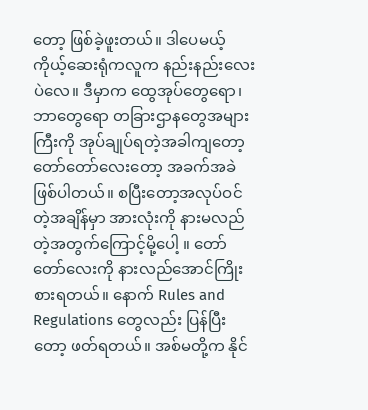တော့ ဖြစ်ခဲ့ဖူးတယ်။ ဒါပေမယ့် ကိုယ့်ဆေးရုံကလူက နည်းနည်းလေးပဲလေ။ ဒီမှာက ထွေအုပ်တွေရော၊ ဘာတွေရော တခြားဌာနတွေအများကြီးကို အုပ်ချုပ်ရတဲ့အခါကျတော့ တော်တော်လေးတော့ အခက်အခဲဖြစ်ပါတယ်။ စပြီးတော့အလုပ်ဝင်တဲ့အချိန်မှာ အားလုံးကို နားမလည်တဲ့အတွက်ကြောင့်မို့ပေါ့ ။ တော်တော်လေးကို နားလည်အောင်ကြိုးစားရတယ်။ နောက် Rules and Regulations တွေလည်း ပြန်ပြီးတော့ ဖတ်ရတယ်။ အစ်မတို့က နိုင်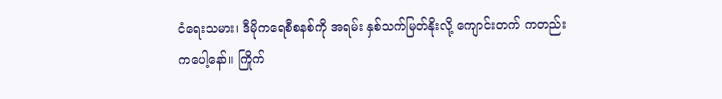ငံရေးသမား၊ ဒီမိုကရေစီစနစ်ကို အရမ်း နှစ်သက်မြတ်နိုးလို့ ကျောင်းတက် ကတည်းကပေါ့နော်။ ကြိုက်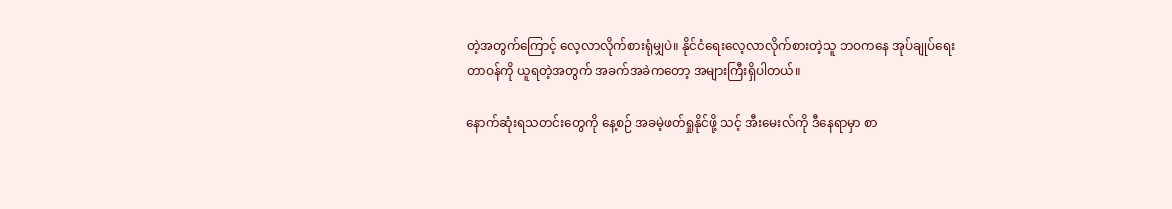တဲ့အတွက်ကြောင့် လေ့လာလိုက်စားရုံမျှပဲ။ နိုင်ငံရေးလေ့လာလိုက်စားတဲ့သူ ဘဝကနေ အုပ်ချုပ်ရေးတာဝန်ကို ယူရတဲ့အတွက် အခက်အခဲကတော့ အများကြီးရှိပါတယ်။

နောက်ဆုံးရသတင်းတွေကို နေ့စဉ် အခမဲ့ဖတ်ရှုနိုင်ဖို့ သင့် အီးမေးလ်ကို ဒီနေရာမှာ စာ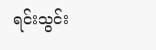ရင်းသွင်း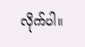လိုက်ပါ။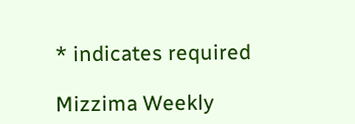* indicates required

Mizzima Weekly